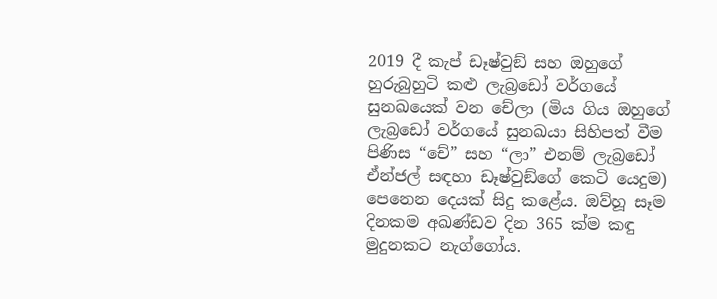2019 දී කැප් ඩෑෂ්වුඞ් සහ ඔහුගේ හුරුබුහුටි කළු ලැබ්‍රඩෝ වර්ගයේ සුනඛයෙක් වන චේලා (මිය ගිය ඔහුගේ ලැබ්‍රඩෝ වර්ගයේ සුනඛයා සිහිපත් වීම පිණිස “චේ” සහ “ලා” එනම් ලැබ්‍රඩෝ ඒන්ජල් සඳහා ඩෑෂ්වුඞ්ගේ කෙටි යෙදුම) පෙනෙන දෙයක් සිදු කළේය. ඔව්හූ සෑම දිනකම අඛණ්ඩව දින 365 ක්ම කඳු මුදුනකට නැග්ගෝය.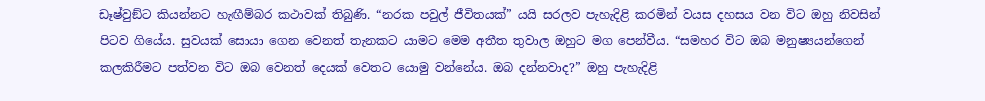ඩෑෂ්වුඞ්ට කියන්නට හැඟීම්බර කථාවක් තිබුණි. “නරක පවුල් ජීවිතයක්” යයි සරලව පැහැදිළි කරමින් වයස දහසය වන විට ඔහු නිවසින් පිටව ගියේය. සුවයක් සොයා ගෙන වෙනත් තැනකට යාමට මෙම අතීත තුවාල ඔහුට මග පෙන්වීය. “සමහර විට ඔබ මනුෂ්‍යයන්ගෙන් කලකිරීමට පත්වන විට ඔබ වෙනත් දෙයක් වෙතට යොමු වන්නේය. ඔබ දන්නවාද?” ඔහු පැහැදිළි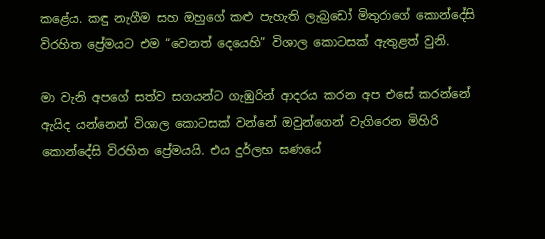කළේය. කඳු නැගීම සහ ඔහුගේ කළු පැහැති ලැබ්‍රඩෝ මිතුරාගේ කොන්දේසි විරහිත ප්‍රේමයට එම “වෙනත් දෙයෙහි” විශාල කොටසක් ඇතුළත් වුනි.

මා වැනි අපගේ සත්ව සගයන්ට ගැඹුරින් ආදරය කරන අප එසේ කරන්නේ ඇයිද යන්නෙන් විශාල කොටසක් වන්නේ ඔවුන්ගෙන් වැගිරෙන මිහිරි කොන්දේසි විරහිත ප්‍රේමයයි. එය දුර්ලභ ඝණයේ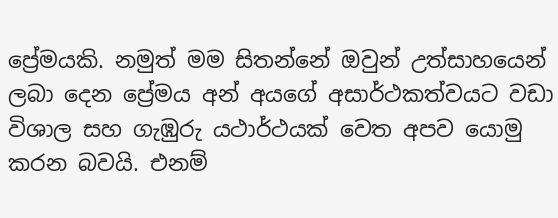ප්‍රේමයකි. නමුත් මම සිතන්නේ ඔවුන් උත්සාහයෙන් ලබා දෙන ප්‍රේමය අන් අයගේ අසාර්ථකත්වයට වඩා විශාල සහ ගැඹුරු යථාර්ථයක් වෙත අපව යොමු කරන බවයි. එනම්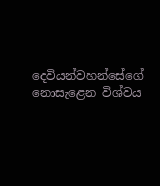දෙවියන්වහන්සේගේ නොසැළෙන විශ්වය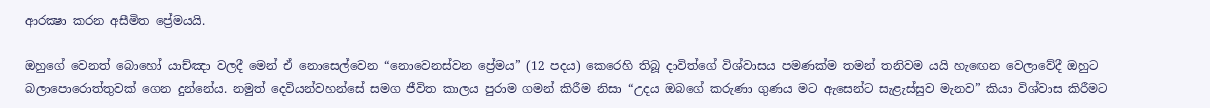ආරක්‍ෂා කරන අසීමිත ප්‍රේමයයි.

ඔහුගේ වෙනත් බොහෝ යාච්ඤා වලදී මෙන් ඒ නොසෙල්වෙන “නොවෙනස්වන ප්‍රේමය” (12 පදය) කෙරෙහි තිබූ දාවිත්ගේ විශ්වාසය පමණක්ම තමන් තනිවම යයි හැඟෙන වෙලාවේදී ඔහුට බලාපොරොත්තුවක් ගෙන දුන්නේය. නමුත් දෙවියන්වහන්සේ සමග ජීවිත කාලය පුරාම ගමන් කිරීම නිසා “උදය ඔබගේ කරුණා ගුණය මට ඇසෙන්ට සැළැස්සුව මැනව” කියා විශ්වාස කිරීමට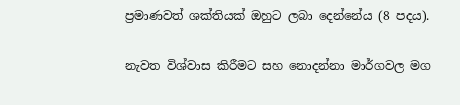ප්‍රමාණවත් ශක්තියක් ඔහුට ලබා දෙන්නේය (8 පදය).

නැවත විශ්වාස කිරීමට සහ නොදන්නා මාර්ගවල මග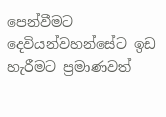පෙන්වීමට දෙවියන්වහන්සේට ඉඩ හැරීමට ප්‍රමාණවත්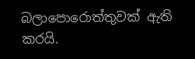බලාපොරොත්තුවක් ඇති කරයි.